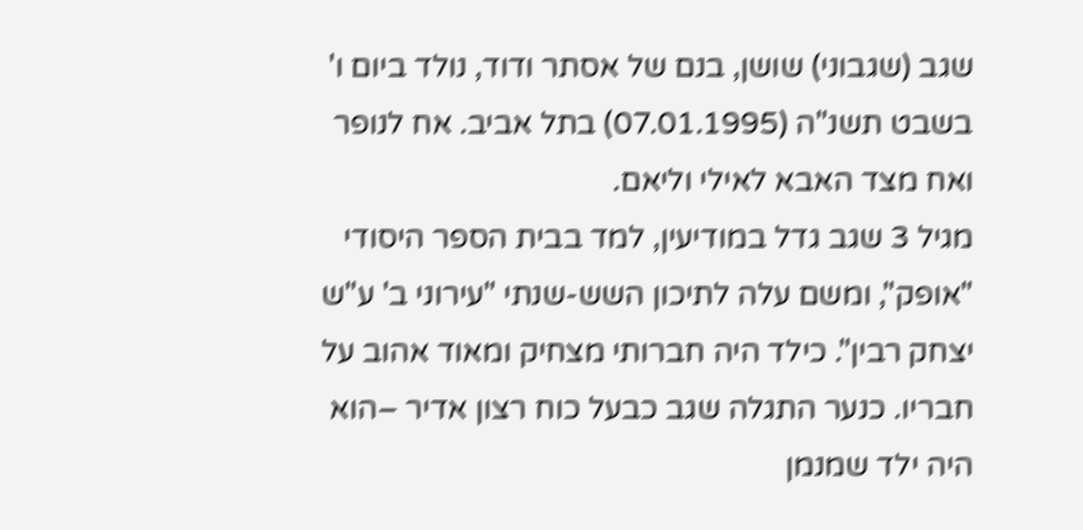שגב (שגבוני) שושן, בנם של אסתר ודוד, נולד ביום ו' בשבט תשנ"ה (07.01.1995) בתל אביב. אח לנופר ואח מצד האבא לאילי וליאם.
מגיל 3 שגב גדל במודיעין, למד בבית הספר היסודי "אופק", ומשם עלה לתיכון השש-שנתי "עירוני ב' ע"ש יצחק רבין". כילד היה חברותי מצחיק ומאוד אהוב על חבריו. כנער התגלה שגב כבעל כוח רצון אדיר –הוא היה ילד שמנמן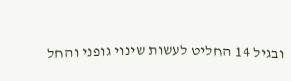ובגיל 14 החליט לעשות שינוי גופני והחל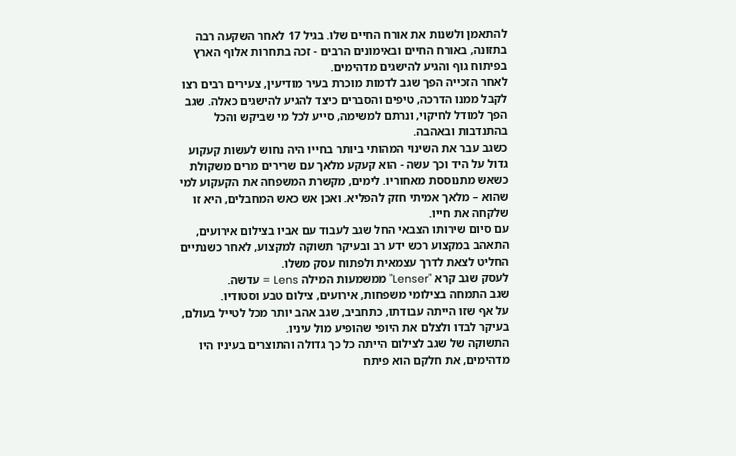להתאמן ולשנות את אורח החיים שלו. בגיל 17 לאחר השקעה רבה בתזונה, באורח החיים ובאימונים הרבים - זכה בתחרות אלוף הארץ בפיתוח גוף והגיע להישגים מדהימים.
לאחר הזכייה הפך שגב לדמות מוכרת בעיר מודיעין, צעירים רבים רצו לקבל ממנו הדרכה, טיפים והסברים כיצד להגיע להישגים כאלה. שגב הפך למודל לחיקוי, ונרתם למשימה, סייע לכל מי שביקש והכל בהתנדבות ובאהבה.
כשגב עבר את השינוי המהותי ביותר בחייו היה נחוש לעשות קעקוע גדול על היד וכך עשה - הוא קעקע מלאך עם שרירים מרים משקולת כשאש מתנוססת מאחוריו. לימים, מקשרת המשפחה את הקעקוע למי שהוא – מלאך אמיתי חזק להפליא. ואכן אש כאש המחבלים, היא זו שלקחה את חייו.
עם סיום שירותו הצבאי החל שגב לעבוד עם אביו בצילום אירועים, התאהב במקצוע רכש ידע רב ובעיקר תשוקה למקצוע, לאחר כשנתיים החליט לצאת לדרך עצמאית ולפתוח עסק משלו.
לעסק שגב קרא "Lenser" ממשמעות המילה Lens = עדשה.
שגב התמחה בצילומי משפחות, אירועים, צילום טבע וסטודיו.
על אף שזו הייתה עבודתו, כתחביב, שגב אהב יותר מכל לטייל בעולם, בעיקר לבדו ולצלם את היופי שהופיע מול עיניו.
התשוקה של שגב לצילום הייתה כל כך גדולה והתוצרים בעיניו היו מדהימים, את חלקם הוא פיתח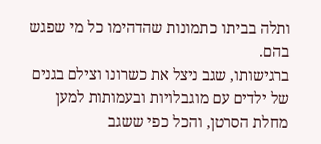ותלה בביתו כתמונות שהדהימו כל מי שפגש בהם.
ברגישותו, שגב ניצל את כשרונו וצילם בגנים של ילדים עם מוגבלויות ובעמותות למען מחלת הסרטן, והכל כפי ששגב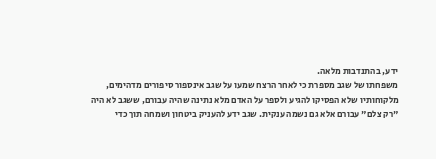ידע, בהתנדבות מלאה.
משפחתו של שגב מספרת כי לאחר הרצח שמעו על שגב אינספור סיפורים מדהימים,
מלקוחותיו שלא הפסיקו להגיע ולספר על האדם מלא נתינה שהיה עבורם, ששגב לא היה
"רק צלם" עבורם אלא גם נשמה ענקית. שגב ידע להעניק ביטחון ושמחה תוך כדי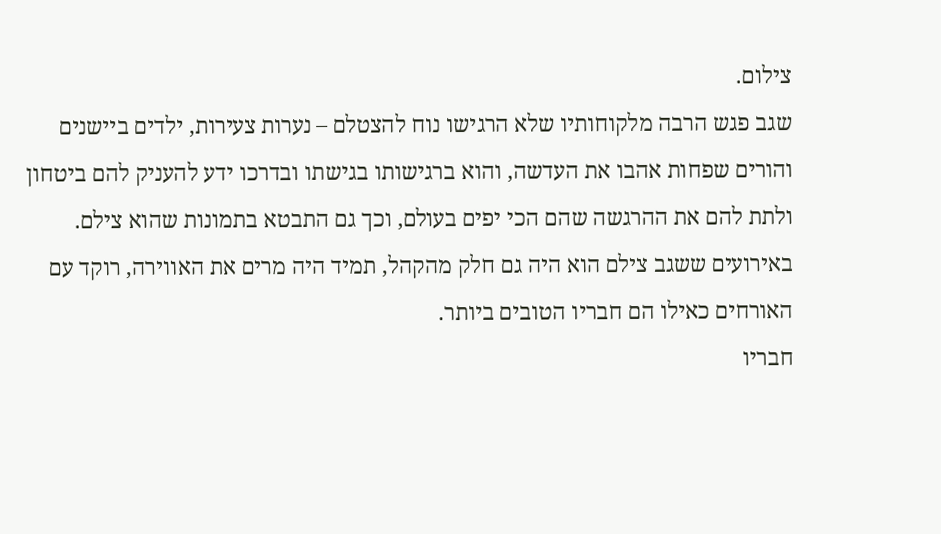צילום.
שגב פגש הרבה מלקוחותיו שלא הרגישו נוח להצטלם – נערות צעירות, ילדים ביישנים והורים שפחות אהבו את העדשה, והוא ברגישותו בגישתו ובדרכו ידע להעניק להם ביטחון ולתת להם את ההרגשה שהם הכי יפים בעולם, וכך גם התבטא בתמונות שהוא צילם.
באירועים ששגב צילם הוא היה גם חלק מהקהל, תמיד היה מרים את האווירה, רוקד עם האורחים כאילו הם חבריו הטובים ביותר.
חבריו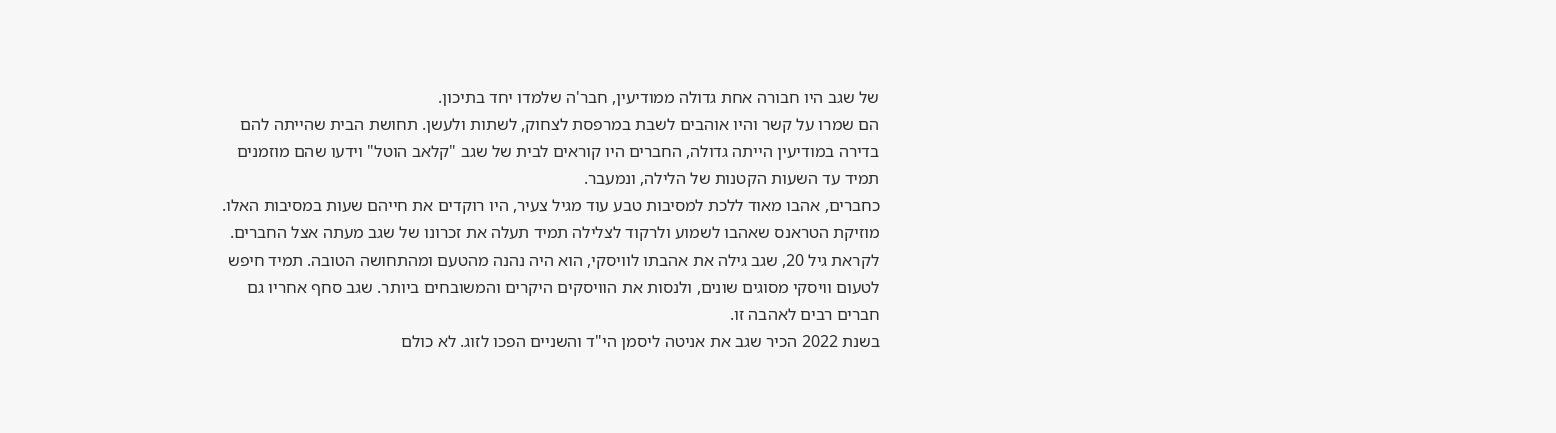של שגב היו חבורה אחת גדולה ממודיעין, חבר'ה שלמדו יחד בתיכון.
הם שמרו על קשר והיו אוהבים לשבת במרפסת לצחוק, לשתות ולעשן. תחושת הבית שהייתה להם בדירה במודיעין הייתה גדולה, החברים היו קוראים לבית של שגב "קלאב הוטל" וידעו שהם מוזמנים תמיד עד השעות הקטנות של הלילה, ונמעבר.
כחברים, אהבו מאוד ללכת למסיבות טבע עוד מגיל צעיר, היו רוקדים את חייהם שעות במסיבות האלו. מוזיקת הטראנס שאהבו לשמוע ולרקוד לצלילה תמיד תעלה את זכרונו של שגב מעתה אצל החברים.
לקראת גיל 20, שגב גילה את אהבתו לוויסקי, הוא היה נהנה מהטעם ומהתחושה הטובה. תמיד חיפש לטעום וויסקי מסוגים שונים, ולנסות את הוויסקים היקרים והמשובחים ביותר. שגב סחף אחריו גם חברים רבים לאהבה זו.
בשנת 2022 הכיר שגב את אניטה ליסמן הי"ד והשניים הפכו לזוג. לא כולם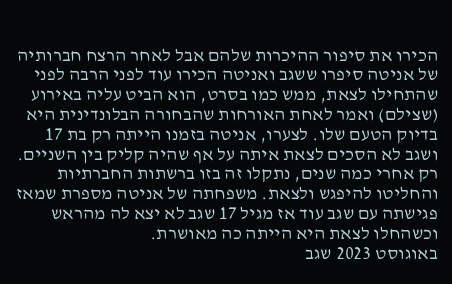הכירו את סיפור ההיכרות שלהם אבל לאחר הרצח חברותיה של אניטה סיפרו ששגב ואניטה הכירו עוד לפני הרבה לפני שהתחילו לצאת, ממש כמו בסרט, הוא הביט עליה באירוע (שצילם) ואמר לאחת האורחות שהבחורה הבלונדינית היא בדיוק הטעם שלו. לצערו, אניטה בזמנו הייתה רק בת 17 ושגב לא הסכים לצאת איתה על אף שהיה קליק בין השניים. רק אחרי כמה שנים, נתקלו זה בזו ברשתות החברתיות והחליטו להיפגש ולצאת. משפחתה של אניטה מספרת שמאז פגישתה עם שגב עוד אז מגיל 17 שגב לא יצא לה מהראש וכשהחלו לצאת היא הייתה כה מאושרת.
באוגוסט 2023 שגב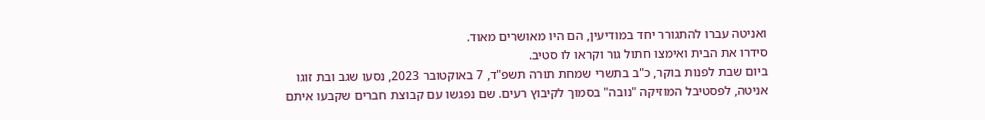ואניטה עברו להתגורר יחד במודיעין, הם היו מאושרים מאוד.
סידרו את הבית ואימצו חתול גור וקראו לו סטיב.
ביום שבת לפנות בוקר, כ"ב בתשרי שמחת תורה תשפ"ד, 7 באוקטובר 2023, נסעו שגב ובת זוגו אניטה, לפסטיבל המוזיקה "נובה" בסמוך לקיבוץ רעים. שם נפגשו עם קבוצת חברים שקבעו איתם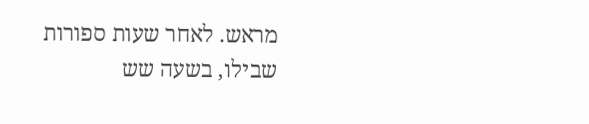מראש. לאחר שעות ספורות שבילו, בשעה שש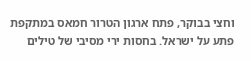וחצי בבוקר, פתח ארגון הטרור חמאס במתקפת פתע על ישראל. בחסות ירי מסיבי של טילים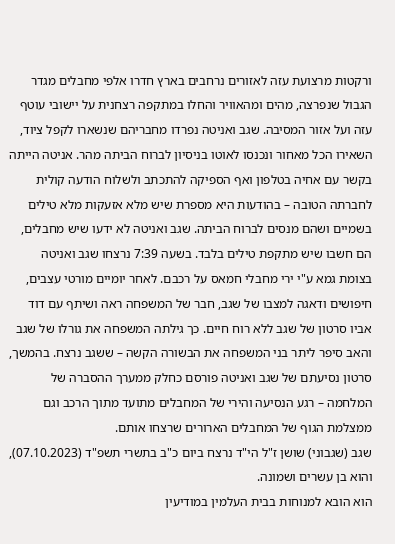ורקטות מרצועת עזה לאזורים נרחבים בארץ חדרו אלפי מחבלים מגדר הגבול שנפרצה, מהים ומהאוויר והחלו במתקפה רצחנית על יישובי עוטף עזה ועל אזור המסיבה. שגב ואניטה נפרדו מחבריהם שנשארו לקפל ציוד, השאירו הכל מאחור ונכנסו לאוטו בניסיון לברוח הביתה מהר. אניטה הייתה בקשר עם אחיה בטלפון ואף הספיקה להתכתב ולשלוח הודעה קולית לחברתה הטובה – בהודעות היא מספרת שיש מלא אזעקות מלא טילים בשמיים ושהם מנסים לברוח הביתה. שגב ואניטה לא ידעו שיש מחבלים, הם חשבו שיש מתקפת טילים בלבד. בשעה 7:39 נרצחו שגב ואניטה בצומת גמא ע"י ירי מחבלי חמאס על רכבם. לאחר יומיים מורטי עצבים, חיפושים ודאגה למצבו של שגב, חבר של המשפחה ראה ושיתף עם דוד אביו סרטון של שגב ללא רוח חיים. כך גילתה המשפחה את גורלו של שגב והאב סיפר ליתר בני המשפחה את הבשורה הקשה – ששגב נרצח. בהמשך, סרטון נסיעתם של שגב ואניטה פורסם כחלק ממערך ההסברה של המלחמה – רגע הנסיעה והירי של המחבלים מתועד מתוך הרכב וגם ממצלמת הגוף של המחבלים הארורים שרצחו אותם.
שגב (שגבוני) שושן ז"ל הי"ד נרצח ביום כ"ב בתשרי תשפ"ד (07.10.2023), והוא בן עשרים ושמונה.
הוא הובא למנוחות בבית העלמין במודיעין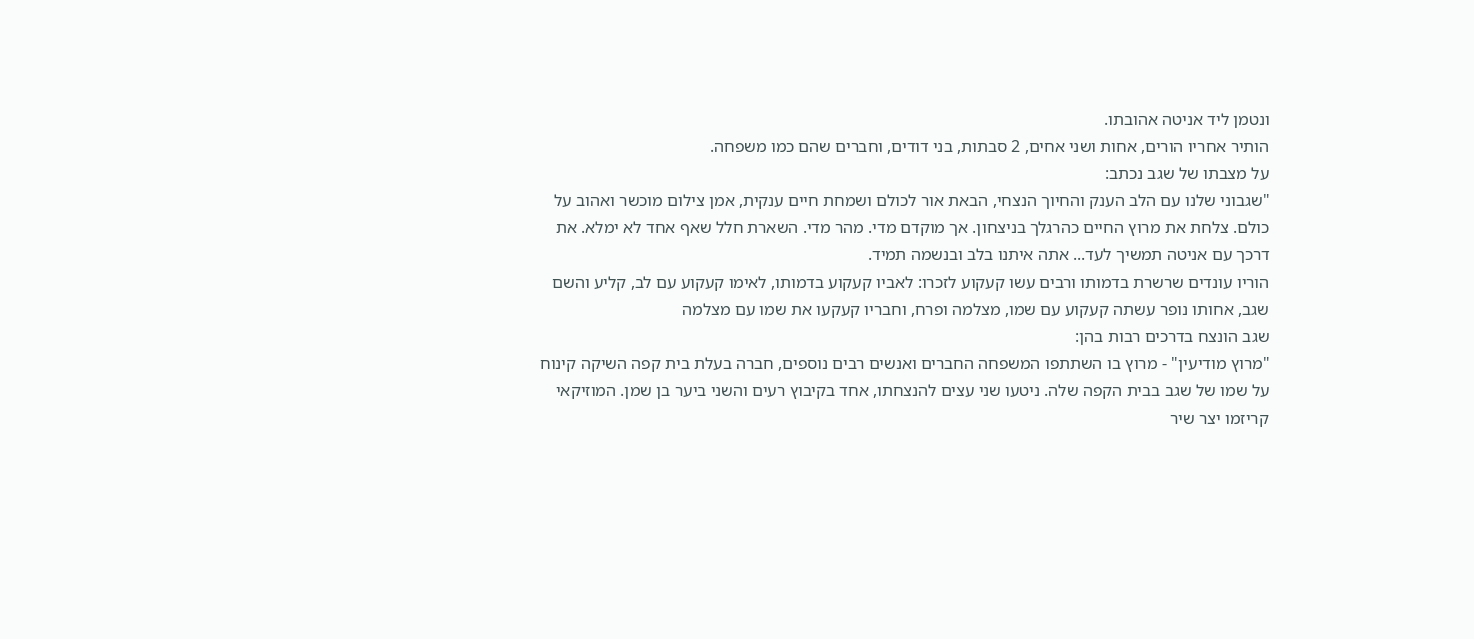ונטמן ליד אניטה אהובתו.
הותיר אחריו הורים, אחות ושני אחים, 2 סבתות, בני דודים, וחברים שהם כמו משפחה.
על מצבתו של שגב נכתב:
"שגבוני שלנו עם הלב הענק והחיוך הנצחי, הבאת אור לכולם ושמחת חיים ענקית, אמן צילום מוכשר ואהוב על כולם. צלחת את מרוץ החיים כהרגלך בניצחון. אך מוקדם מדי. מהר מדי. השארת חלל שאף אחד לא ימלא. את דרכך עם אניטה תמשיך לעד... אתה איתנו בלב ובנשמה תמיד.
הוריו עונדים שרשרת בדמותו ורבים עשו קעקוע לזכרו: לאביו קעקוע בדמותו, לאימו קעקוע עם לב, קליע והשם שגב, אחותו נופר עשתה קעקוע עם שמו, מצלמה ופרח, וחבריו קעקעו את שמו עם מצלמה
שגב הונצח בדרכים רבות בהן:
"מרוץ מודיעין" - מרוץ בו השתתפו המשפחה החברים ואנשים רבים נוספים, חברה בעלת בית קפה השיקה קינוח על שמו של שגב בבית הקפה שלה. ניטעו שני עצים להנצחתו, אחד בקיבוץ רעים והשני ביער בן שמן. המוזיקאי קריזמו יצר שיר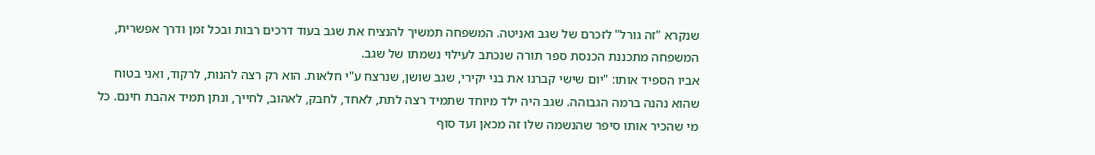שנקרא "זה גורל" לזכרם של שגב ואניטה. המשפחה תמשיך להנציח את שגב בעוד דרכים רבות ובכל זמן ודרך אפשרית, המשפחה מתכננת הכנסת ספר תורה שנכתב לעילוי נשמתו של שגב.
אביו הספיד אותו: "יום שישי קברנו את בני יקירי, שגב שושן, שנרצח ע"י חלאות. הוא רק רצה להנות, לרקוד, ואני בטוח שהוא נהנה ברמה הגבוהה. שגב היה ילד מיוחד שתמיד רצה לתת, לאחד, לחבק, לאהוב, לחייך, ונתן תמיד אהבת חינם. כל מי שהכיר אותו סיפר שהנשמה שלו זה מכאן ועד סוף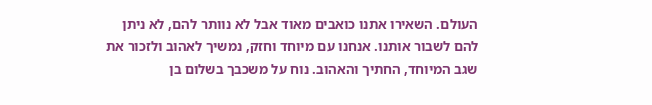העולם. השאירו אתנו כואבים מאוד אבל לא נוותר להם, לא ניתן להם לשבור אותנו. אנחנו עם מיוחד וחזק, נמשיך לאהוב ולזכור את שגב המיוחד, החתיך והאהוב. נוח על משכבך בשלום בן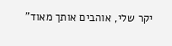יקר שלי, אוהבים אותך מאוד"